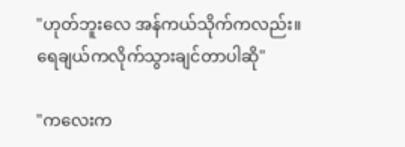"ဟုတ်ဘူးလေ အန်ကယ်သိုက်ကလည်း။
ရေချယ်ကလိုက်သွားချင်တာပါဆို"

"ကလေးက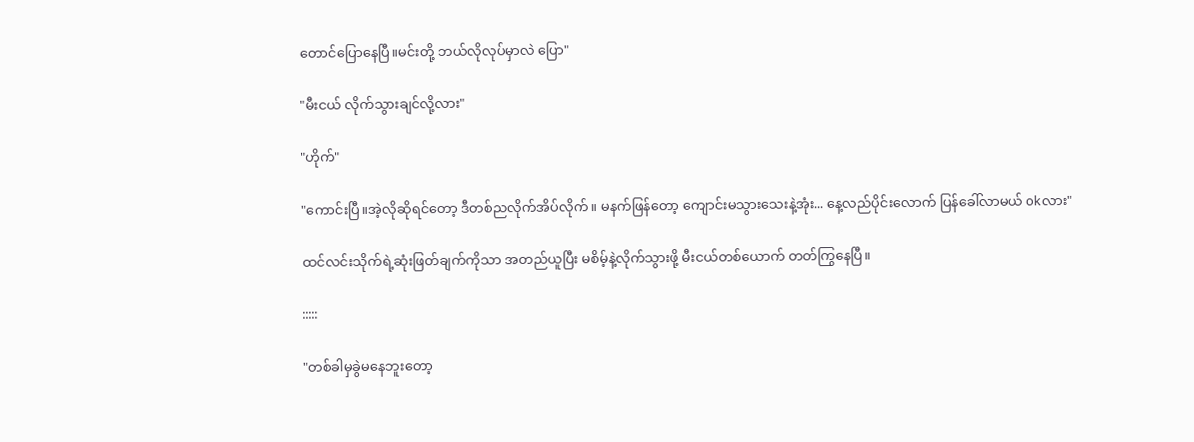တောင်ပြောနေပြီ။မင်းတို့ ဘယ်လိုလုပ်မှာလဲ ပြော"

"မီးငယ် လိုက်သွားချင်လို့လား"

"ဟိုက်"

"ကောင်းပြီ။အဲ့လိုဆိုရင်တော့ ဒီတစ်ညလိုက်အိပ်လိုက်။ မနက်ဖြန်တော့ ကျောင်းမသွားသေးနဲ့အုံး... နေ့လည်ပိုင်းလောက် ပြန်ခေါ်လာမယ် okလား"

ထင်လင်းသိုက်ရဲ့ဆုံးဖြတ်ချက်ကိုသာ အတည်ယူပြီး မစိမ့်နဲ့လိုက်သွားဖို့ မီးငယ်တစ်ယောက် တတ်ကြွနေပြီ။

:::::

"တစ်ခါမှခွဲမနေဘူးတော့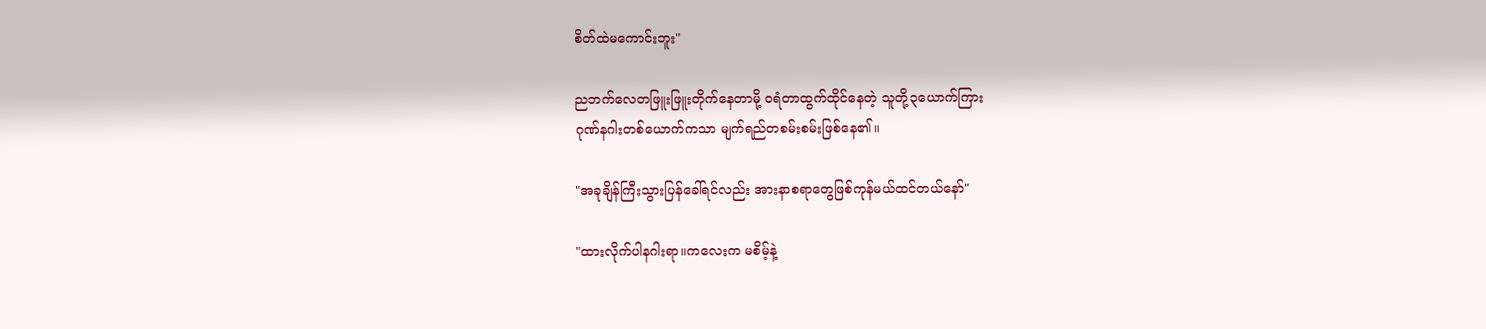စိတ်ထဲမကောင်းဘူး"

ညဘက်လေတဖြူးဖြူးတိုက်နေတာမို့ ဝရံတာထွက်ထိုင်နေတဲ့ သူတို့၃ယောက်ကြား
ဂုဏ်နဂါးတစ်ယောက်ကသာ မျက်ရည်တစမ်းစမ်းဖြစ်နေ၏။

"အခုချိန်ကြီးသွားပြန်ခေါ်ရင်လည်း အားနာစရာတွေဖြစ်ကုန်မယ်ထင်တယ်နော်"

"ထားလိုက်ပါနဂါးရာ။ကလေးက မစိမ့်နဲ့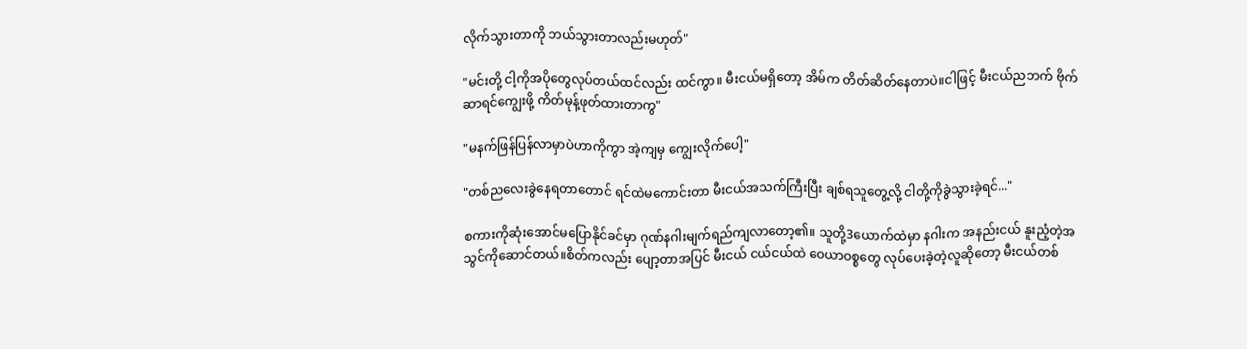လိုက်သွားတာကို ဘယ်သွားတာလည်းမဟုတ်"

"မင်းတို့ ငါ့ကိုအပိုတွေလုပ်တယ်ထင်လည်း ထင်ကွာ။ မီးငယ်မရှိတော့ အိမ်က တိတ်ဆိတ်နေတာပဲ။ငါဖြင့် မီးငယ်ညဘက် ဗိုက်ဆာရင်ကျွေးဖို့ ကိတ်မုန့်ဖုတ်ထားတာကွ"

"မနက်ဖြန်ပြန်လာမှာပဲဟာကိုကွာ အဲ့ကျမှ ကျွေးလိုက်ပေါ့"

"တစ်ညလေးခွဲနေရတာတောင် ရင်ထဲမကောင်းတာ မီးငယ်အသက်ကြီးပြီး ချစ်ရသူတွေ့လို့ ငါတို့ကိုခွဲသွားခဲ့ရင်..."

စကားကိုဆုံးအောင်မပြောနိုင်ခင်မှာ ဂုဏ်နဂါးမျက်ရည်ကျလာတော့၏။ သူတို့3ယောက်ထဲမှာ နဂါးက အနည်းငယ် နူးညံ့တဲ့အသွင်ကိုဆောင်တယ်။စိတ်ကလည်း ပျော့တာအပြင် မီးငယ် ငယ်ငယ်ထဲ ဝေယာဝစ္စတွေ လုပ်ပေးခဲ့တဲ့လူဆိုတော့ မီးငယ်တစ်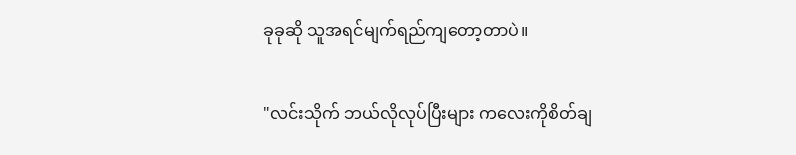ခုခုဆို သူအရင်မျက်ရည်ကျတော့တာပဲ။

"လင်းသိုက် ဘယ်လိုလုပ်ပြီးများ ကလေးကိုစိတ်ချ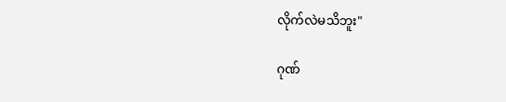လိုက်လဲမသိဘူး"

ဂုဏ်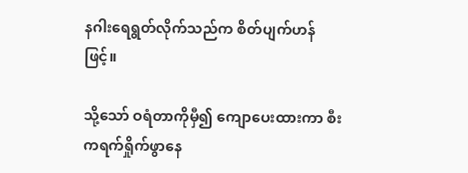နဂါးရေရွတ်လိုက်သည်က စိတ်ပျက်ဟန်ဖြင့်။

သို့သော် ဝရံတာကိုမှီ၍ ကျောပေးထားကာ စီးကရက်ရှိုက်ဖွာနေ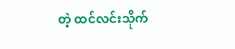တဲ့ ထင်လင်းသိုက်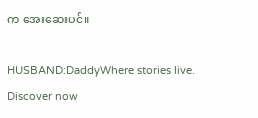က အေးဆေးပင်။

HUSBAND:DaddyWhere stories live. Discover now